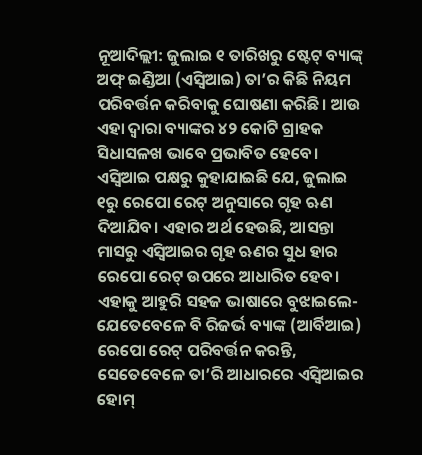ନୂଆଦିଲ୍ଲୀ: ଜୁଲାଇ ୧ ତାରିଖରୁ ଷ୍ଟେଟ୍ ବ୍ୟାଙ୍କ୍ ଅଫ୍ ଇଣ୍ଡିଆ (ଏସ୍ବିଆଇ) ତା’ର କିଛି ନିୟମ ପରିବର୍ତ୍ତନ କରିବାକୁ ଘୋଷଣା କରିଛି। ଆଉ ଏହା ଦ୍ୱାରା ବ୍ୟାଙ୍କର ୪୨ କୋଟି ଗ୍ରାହକ ସିଧାସଳଖ ଭାବେ ପ୍ରଭାବିତ ହେବେ।
ଏସ୍ବିଆଇ ପକ୍ଷରୁ କୁହାଯାଇଛି ଯେ, ଜୁଲାଇ ୧ରୁ ରେପୋ ରେଟ୍ ଅନୁସାରେ ଗୃହ ଋଣ ଦିଆଯିବ। ଏହାର ଅର୍ଥ ହେଉଛି, ଆସନ୍ତା ମାସରୁ ଏସ୍ବିଆଇର ଗୃହ ଋଣର ସୁଧ ହାର ରେପୋ ରେଟ୍ ଉପରେ ଆଧାରିତ ହେବ। ଏହାକୁ ଆହୁରି ସହଜ ଭାଷାରେ ବୁଝାଇଲେ- ଯେତେବେଳେ ବି ରିଜର୍ଭ ବ୍ୟାଙ୍କ (ଆର୍ବିଆଇ) ରେପୋ ରେଟ୍ ପରିବର୍ତ୍ତନ କରନ୍ତି, ସେତେବେଳେ ତା’ରି ଆଧାରରେ ଏସ୍ବିଆଇର ହୋମ୍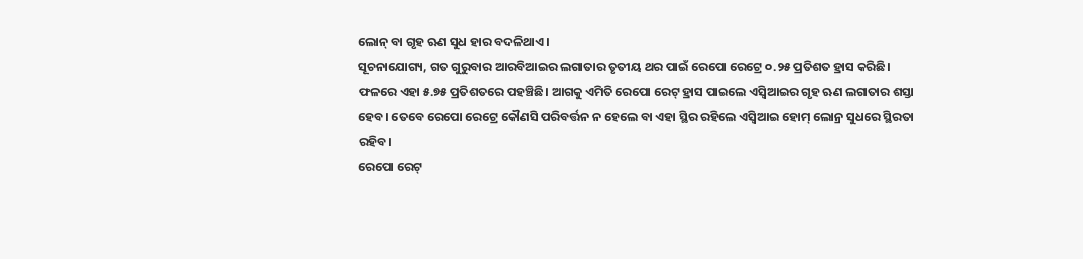ଲୋନ୍ ବା ଗୃହ ଋଣ ସୁଧ ହାର ବଦଳିଥାଏ।
ସୂଚନାଯୋଗ୍ୟ, ଗତ ଗୁରୁବାର ଆରବିଆଇର ଲଗାତାର ତୃତୀୟ ଥର ପାଇଁ ରେପୋ ରେଟ୍ରେ ୦.୨୫ ପ୍ରତିଶତ ହ୍ରାସ କରିଛି। ଫଳରେ ଏହା ୫.୭୫ ପ୍ରତିଶତରେ ପହଞ୍ଚିଛି। ଆଗକୁ ଏମିତି ରେପୋ ରେଟ୍ ହ୍ରାସ ପାଇଲେ ଏସ୍ବିଆଇର ଗୃହ ଋଣ ଲଗାତାର ଶସ୍ତା ହେବ। ତେବେ ରେପୋ ରେଟ୍ରେ କୌଣସି ପରିବର୍ତ୍ତନ ନ ହେଲେ ବା ଏହା ସ୍ଥିର ରହିଲେ ଏସ୍ବିଆଇ ହୋମ୍ ଲୋନ୍ର ସୁଧରେ ସ୍ଥିରତା ରହିବ।
ରେପୋ ରେଟ୍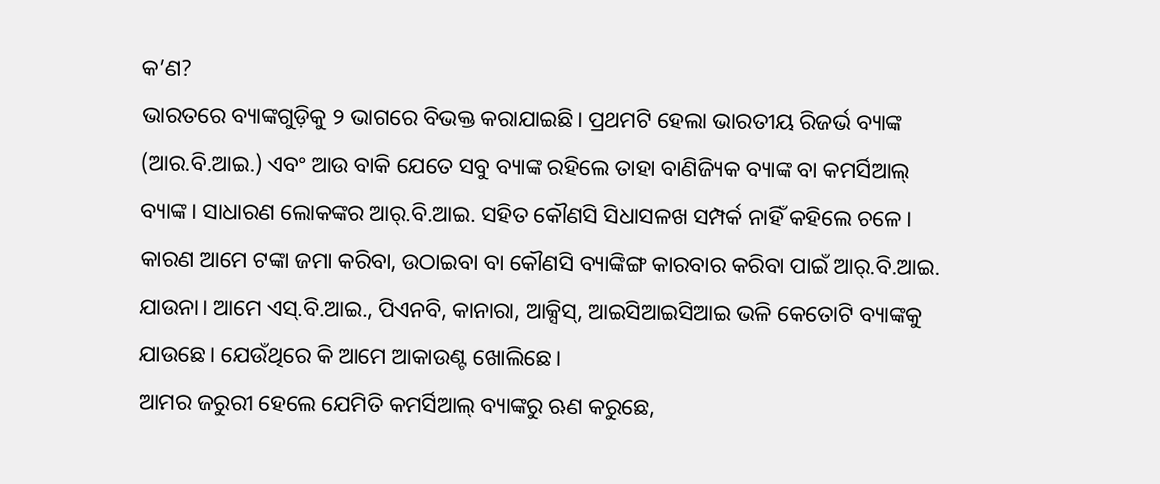କ’ଣ?
ଭାରତରେ ବ୍ୟାଙ୍କଗୁଡ଼ିକୁ ୨ ଭାଗରେ ବିଭକ୍ତ କରାଯାଇଛି। ପ୍ରଥମଟି ହେଲା ଭାରତୀୟ ରିଜର୍ଭ ବ୍ୟାଙ୍କ (ଆର.ବି.ଆଇ.) ଏବଂ ଆଉ ବାକି ଯେତେ ସବୁ ବ୍ୟାଙ୍କ ରହିଲେ ତାହା ବାଣିଜ୍ୟିକ ବ୍ୟାଙ୍କ ବା କମର୍ସିଆଲ୍ ବ୍ୟାଙ୍କ। ସାଧାରଣ ଲୋକଙ୍କର ଆର୍.ବି.ଆଇ. ସହିତ କୌଣସି ସିଧାସଳଖ ସମ୍ପର୍କ ନାହିଁ କହିଲେ ଚଳେ। କାରଣ ଆମେ ଟଙ୍କା ଜମା କରିବା, ଉଠାଇବା ବା କୌଣସି ବ୍ୟାଙ୍କିଙ୍ଗ କାରବାର କରିବା ପାଇଁ ଆର୍.ବି.ଆଇ. ଯାଉନା। ଆମେ ଏସ୍.ବି.ଆଇ., ପିଏନବି, କାନାରା, ଆକ୍ସିସ୍, ଆଇସିଆଇସିଆଇ ଭଳି କେତୋଟି ବ୍ୟାଙ୍କକୁ ଯାଉଛେ। ଯେଉଁଥିରେ କି ଆମେ ଆକାଉଣ୍ଟ ଖୋଲିଛେ।
ଆମର ଜରୁରୀ ହେଲେ ଯେମିତି କମର୍ସିଆଲ୍ ବ୍ୟାଙ୍କରୁ ଋଣ କରୁଛେ,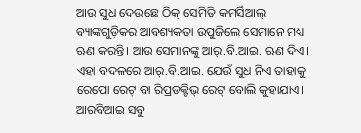ଆଉ ସୁଧ ଦେଉଛେ ଠିକ୍ ସେମିତି କମର୍ସିଆଲ୍ ବ୍ୟାଙ୍କଗୁଡ଼ିକର ଆବଶ୍ୟକତା ଉପୁଜିଲେ ସେମାନେ ମଧ୍ୟ ଋଣ କରନ୍ତି। ଆଉ ସେମାନଙ୍କୁ ଆର୍.ବି.ଆଇ. ଋଣ ଦିଏ। ଏହା ବଦଳରେ ଆର୍.ବି.ଆଇ. ଯେଉଁ ସୁଧ ନିଏ ତାହାକୁ ରେପୋ ରେଟ୍ ବା ରିପ୍ରଡକ୍ଟିଭ୍ ରେଟ୍ ବୋଲି କୁହାଯାଏ। ଆରବିଆଇ ସବୁ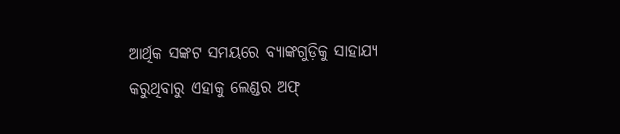ଆର୍ଥିକ ସଙ୍କଟ ସମୟରେ ବ୍ୟାଙ୍କଗୁଡ଼ିକୁ ସାହାଯ୍ୟ କରୁଥିବାରୁ ଏହାକୁ ଲେଣ୍ଡର ଅଫ୍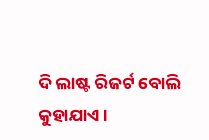ଦି ଲାଷ୍ଟ ରିଜର୍ଟ ବୋଲି କୁହାଯାଏ।